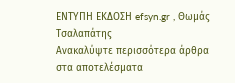ΕΝΤΥΠΗ ΕΚΔΟΣΗ efsyn.gr , Θωμάς Τσαλαπάτης
Ανακαλύψτε περισσότερα άρθρα στα αποτελέσματα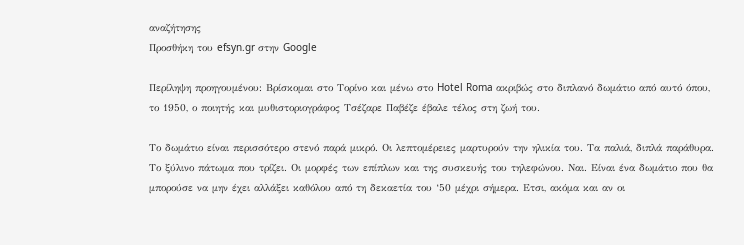αναζήτησης
Προσθήκη του efsyn.gr στην Google

Περίληψη προηγουμένου: Βρίσκομαι στο Τορίνο και μένω στο Hotel Roma ακριβώς στο διπλανό δωμάτιο από αυτό όπου, το 1950, ο ποιητής και μυθιστοριογράφος Τσέζαρε Παβέζε έβαλε τέλος στη ζωή του.

Το δωμάτιο είναι περισσότερο στενό παρά μικρό. Οι λεπτομέρειες μαρτυρούν την ηλικία του. Τα παλιά, διπλά παράθυρα. Το ξύλινο πάτωμα που τρίζει. Οι μορφές των επίπλων και της συσκευής του τηλεφώνου. Ναι. Είναι ένα δωμάτιο που θα μπορούσε να μην έχει αλλάξει καθόλου από τη δεκαετία του ‘50 μέχρι σήμερα. Ετσι, ακόμα και αν οι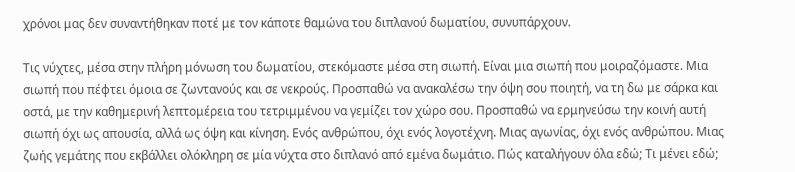χρόνοι μας δεν συναντήθηκαν ποτέ με τον κάποτε θαμώνα του διπλανού δωματίου, συνυπάρχουν.

Τις νύχτες, μέσα στην πλήρη μόνωση του δωματίου, στεκόμαστε μέσα στη σιωπή. Είναι μια σιωπή που μοιραζόμαστε. Μια σιωπή που πέφτει όμοια σε ζωντανούς και σε νεκρούς. Προσπαθώ να ανακαλέσω την όψη σου ποιητή, να τη δω με σάρκα και οστά, με την καθημερινή λεπτομέρεια του τετριμμένου να γεμίζει τον χώρο σου. Προσπαθώ να ερμηνεύσω την κοινή αυτή σιωπή όχι ως απουσία, αλλά ως όψη και κίνηση. Ενός ανθρώπου, όχι ενός λογοτέχνη. Μιας αγωνίας, όχι ενός ανθρώπου. Μιας ζωής γεμάτης που εκβάλλει ολόκληρη σε μία νύχτα στο διπλανό από εμένα δωμάτιο. Πώς καταλήγουν όλα εδώ; Τι μένει εδώ;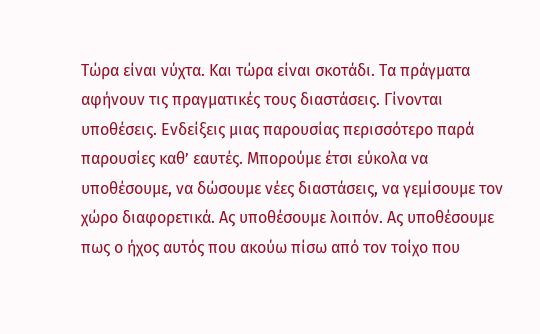Τώρα είναι νύχτα. Και τώρα είναι σκοτάδι. Τα πράγματα αφήνουν τις πραγματικές τους διαστάσεις. Γίνονται υποθέσεις. Ενδείξεις μιας παρουσίας περισσότερο παρά παρουσίες καθ’ εαυτές. Μπορούμε έτσι εύκολα να υποθέσουμε, να δώσουμε νέες διαστάσεις, να γεμίσουμε τον χώρο διαφορετικά. Ας υποθέσουμε λοιπόν. Ας υποθέσουμε πως ο ήχος αυτός που ακούω πίσω από τον τοίχο που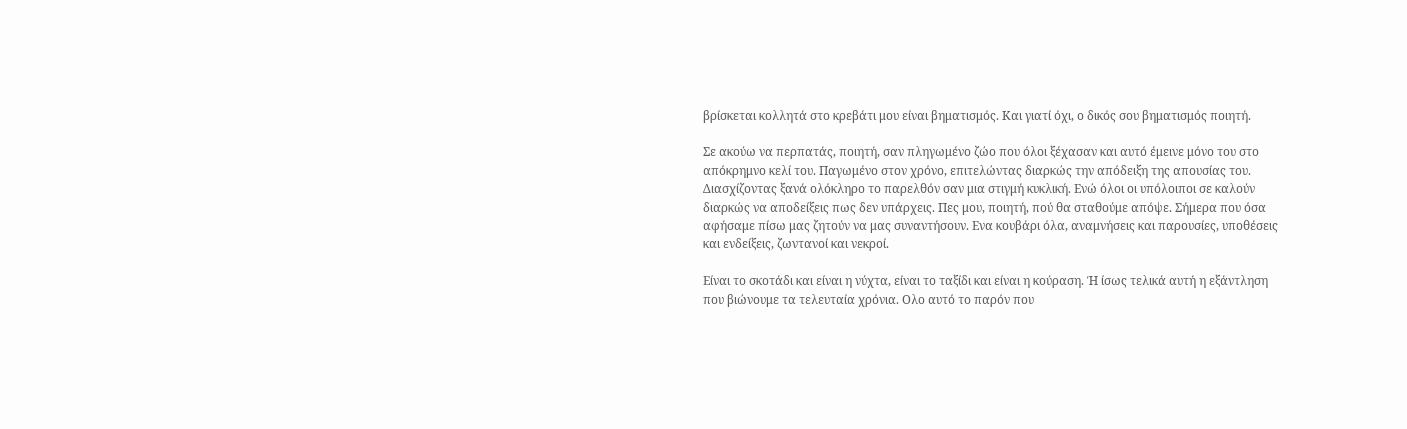βρίσκεται κολλητά στο κρεβάτι μου είναι βηματισμός. Και γιατί όχι, ο δικός σου βηματισμός ποιητή.

Σε ακούω να περπατάς, ποιητή, σαν πληγωμένο ζώο που όλοι ξέχασαν και αυτό έμεινε μόνο του στο απόκρημνο κελί του. Παγωμένο στον χρόνο, επιτελώντας διαρκώς την απόδειξη της απουσίας του. Διασχίζοντας ξανά ολόκληρο το παρελθόν σαν μια στιγμή κυκλική. Ενώ όλοι οι υπόλοιποι σε καλούν διαρκώς να αποδείξεις πως δεν υπάρχεις. Πες μου, ποιητή, πού θα σταθούμε απόψε. Σήμερα που όσα αφήσαμε πίσω μας ζητούν να μας συναντήσουν. Ενα κουβάρι όλα, αναμνήσεις και παρουσίες, υποθέσεις και ενδείξεις, ζωντανοί και νεκροί.

Είναι το σκοτάδι και είναι η νύχτα, είναι το ταξίδι και είναι η κούραση. Ή ίσως τελικά αυτή η εξάντληση που βιώνουμε τα τελευταία χρόνια. Ολο αυτό το παρόν που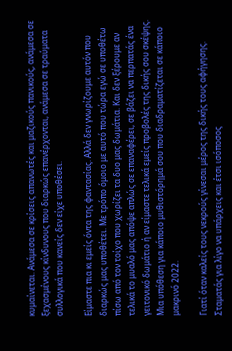κυμαίνεται. Ανάμεσα σε κρίσεις απανωτές και μαζικούς πανικούς, ανάμεσα σε ξεχασμένους κίνδυνους που διαρκώς επανέρχονται, ανάμεσα σε τραύματα συλλογικά που κανείς δεν είχε υποθέσει.

Είμαστε πια κι εμείς όντα της φαντασίας. Αλλά δεν γνωρίζουμε αυτόν που διαρκώς μας υποθέτει. Με τρόπο όμοιο με αυτό που τώρα εγώ σε υποθέτω πίσω από τον τοίχο που χωρίζει τα δυο μας δωμάτια. Και δεν ξέρουμε αν τελικά το μυαλό μας απόψε απλώς σε επαναφέρει, σε βάζει να περπατάς ένα γειτονικό δωμάτιο ή αν είμαστε τελικά εμείς προβολές της δικής σου σκέψης. Μια υπόθεση για κάποιο μυθιστόρημά σου που διαδραματίζεται σε κάποιο μακρινό 2022.

Γιατί όταν καλείς τους νεκρούς γίνεσαι μέρος της δικής τους αφήγησης. Σταματάς για λίγο να υπάρχεις και έτσι ισόποσος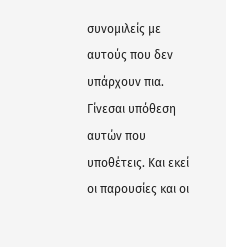συνομιλείς με αυτούς που δεν υπάρχουν πια. Γίνεσαι υπόθεση αυτών που υποθέτεις. Και εκεί οι παρουσίες και οι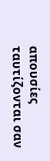απουσίες ταυτίζονται σαν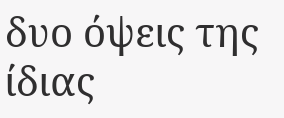δυο όψεις της ίδιας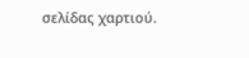σελίδας χαρτιού.